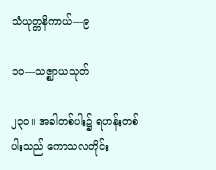သံယုတ္တနိကာယ်—၉

၁ဝ—သဇ္ဈာယသုတ်

၂၃ဝ။ အခါတစ်ပါး၌ ရဟန်းတစ်ပါးသည် ကောသလတိုင်း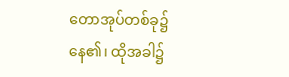တောအုပ်တစ်ခု၌ နေ၏၊ ထိုအခါ၌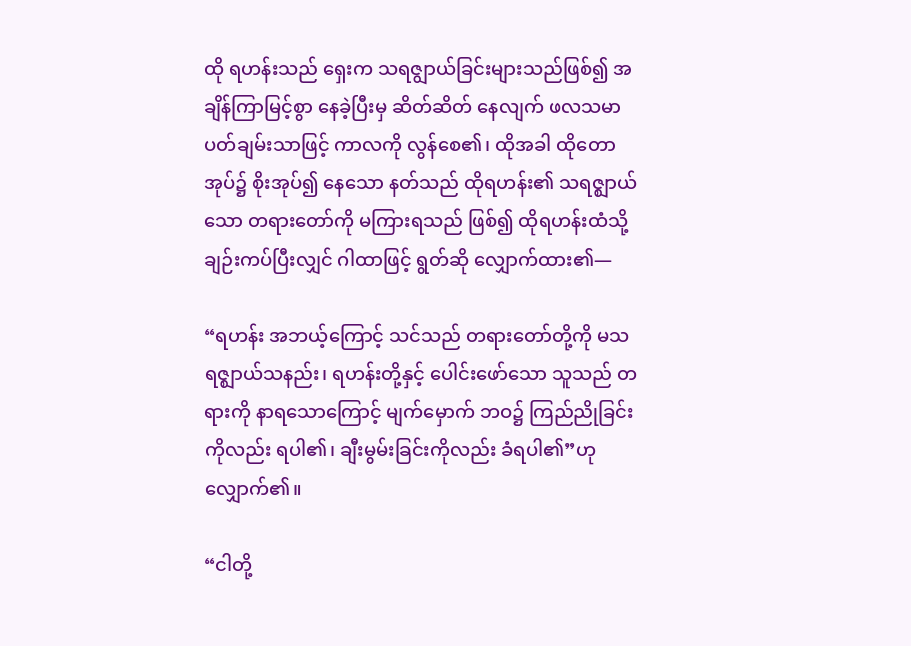ထို ရဟန်းသည် ရှေးက သရဇျွာယ်ခြင်းများသည်ဖြစ်၍ အချိန်ကြာမြင့်စွာ နေခဲ့ပြီးမှ ဆိတ်ဆိတ် နေလျက် ဖလသမာပတ်ချမ်းသာဖြင့် ကာလကို လွန်စေ၏၊ ထိုအခါ ထိုတောအုပ်၌ စိုးအုပ်၍ နေသော နတ်သည် ထိုရဟန်း၏ သရဇ္ဈာယ်သော တရားတော်ကို မကြားရသည် ဖြစ်၍ ထိုရဟန်းထံသို့ ချဉ်းကပ်ပြီးလျှင် ဂါထာဖြင့် ရွတ်ဆို လျှောက်ထား၏—

“ရဟန်း အဘယ့်ကြောင့် သင်သည် တရားတော်တို့ကို မသရဇ္ဈာယ်သနည်း၊ ရဟန်းတို့နှင့် ပေါင်းဖော်သော သူသည် တရားကို နာရသောကြောင့် မျက်မှောက် ဘဝ၌ ကြည်ညိုခြင်းကိုလည်း ရပါ၏၊ ချီးမွမ်းခြင်းကိုလည်း ခံရပါ၏”ဟု လျှောက်၏။

“ငါတို့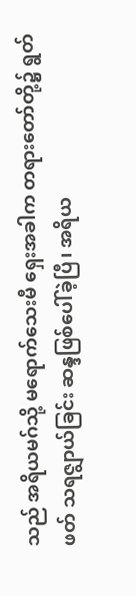သည် အရိယမဂ်သို့ မရောက်သေးမီ ရှေးအခါက တရားတော်တို့၌ ရွတ် ဖတ် သရဇျွာယ်ခြင်း ဆန္ဒဖြစ်ပေါ်ခဲ့ပြီ၊ အရိယ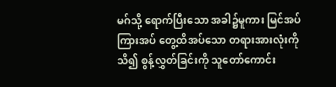မဂ်သို့ ရောက်ပြီးသော အခါ၌မူကား မြင်အပ် ကြားအပ် တွေ့ထိအပ်သော တရားအားလုံးကို သိ၍ စွန့်လွှတ်ခြင်းကို သူတော်ကောင်း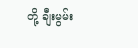တို့ ချီးမွမ်း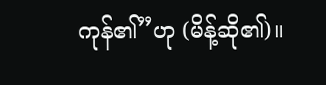ကုန်၏”ဟု (မိန့်ဆို၏)။